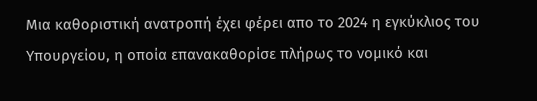Μια καθοριστική ανατροπή έχει φέρει απο το 2024 η εγκύκλιος του Υπουργείου, η οποία επανακαθορίσε πλήρως το νομικό και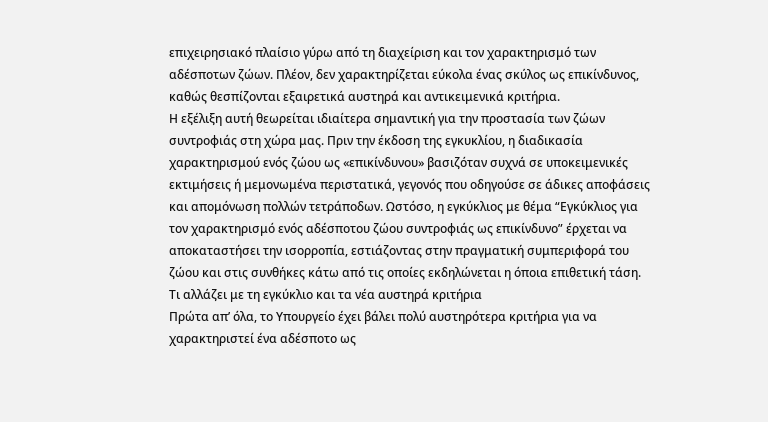επιχειρησιακό πλαίσιο γύρω από τη διαχείριση και τον χαρακτηρισμό των αδέσποτων ζώων. Πλέον, δεν χαρακτηρίζεται εύκολα ένας σκύλος ως επικίνδυνος, καθώς θεσπίζονται εξαιρετικά αυστηρά και αντικειμενικά κριτήρια.
Η εξέλιξη αυτή θεωρείται ιδιαίτερα σημαντική για την προστασία των ζώων συντροφιάς στη χώρα μας. Πριν την έκδοση της εγκυκλίου, η διαδικασία χαρακτηρισμού ενός ζώου ως «επικίνδυνου» βασιζόταν συχνά σε υποκειμενικές εκτιμήσεις ή μεμονωμένα περιστατικά, γεγονός που οδηγούσε σε άδικες αποφάσεις και απομόνωση πολλών τετράποδων. Ωστόσο, η εγκύκλιος με θέμα “Εγκύκλιος για τον χαρακτηρισμό ενός αδέσποτου ζώου συντροφιάς ως επικίνδυνο” έρχεται να αποκαταστήσει την ισορροπία, εστιάζοντας στην πραγματική συμπεριφορά του ζώου και στις συνθήκες κάτω από τις οποίες εκδηλώνεται η όποια επιθετική τάση.
Τι αλλάζει με τη εγκύκλιο και τα νέα αυστηρά κριτήρια
Πρώτα απ’ όλα, το Υπουργείο έχει βάλει πολύ αυστηρότερα κριτήρια για να χαρακτηριστεί ένα αδέσποτο ως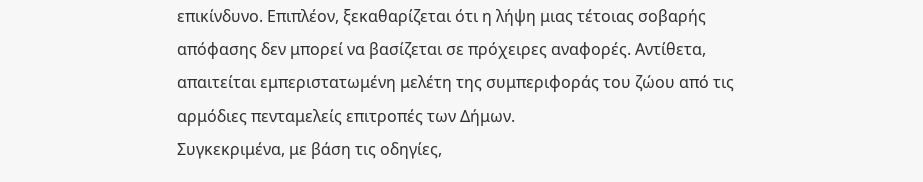επικίνδυνο. Επιπλέον, ξεκαθαρίζεται ότι η λήψη μιας τέτοιας σοβαρής απόφασης δεν μπορεί να βασίζεται σε πρόχειρες αναφορές. Αντίθετα, απαιτείται εμπεριστατωμένη μελέτη της συμπεριφοράς του ζώου από τις αρμόδιες πενταμελείς επιτροπές των Δήμων.
Συγκεκριμένα, με βάση τις οδηγίες,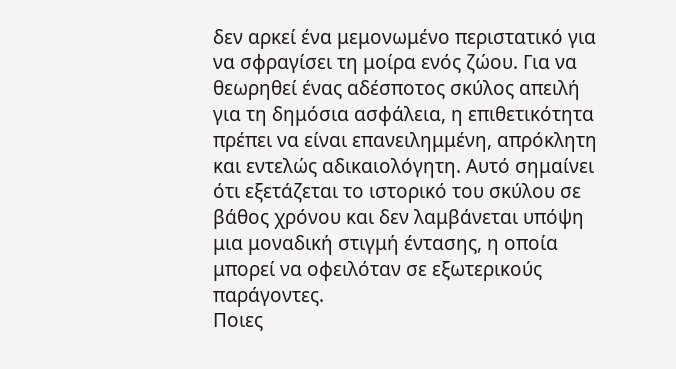δεν αρκεί ένα μεμονωμένο περιστατικό για να σφραγίσει τη μοίρα ενός ζώου. Για να θεωρηθεί ένας αδέσποτος σκύλος απειλή για τη δημόσια ασφάλεια, η επιθετικότητα πρέπει να είναι επανειλημμένη, απρόκλητη και εντελώς αδικαιολόγητη. Αυτό σημαίνει ότι εξετάζεται το ιστορικό του σκύλου σε βάθος χρόνου και δεν λαμβάνεται υπόψη μια μοναδική στιγμή έντασης, η οποία μπορεί να οφειλόταν σε εξωτερικούς παράγοντες.
Ποιες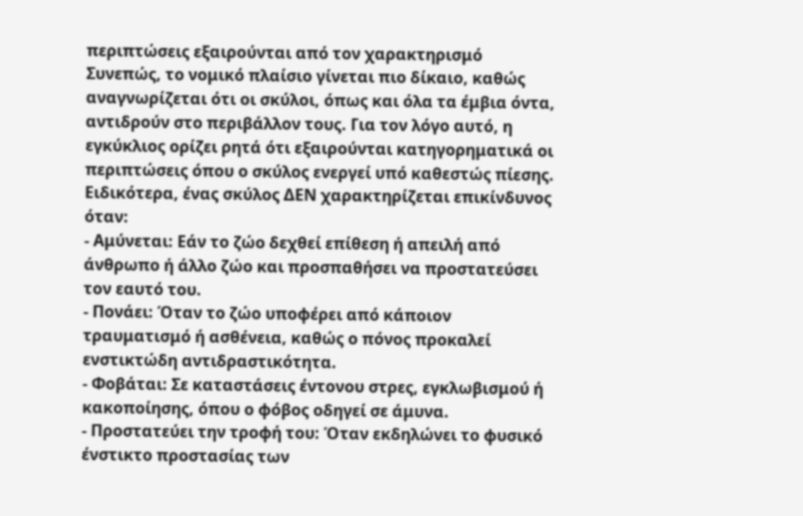περιπτώσεις εξαιρούνται από τον χαρακτηρισμό
Συνεπώς, το νομικό πλαίσιο γίνεται πιο δίκαιο, καθώς αναγνωρίζεται ότι οι σκύλοι, όπως και όλα τα έμβια όντα, αντιδρούν στο περιβάλλον τους. Για τον λόγο αυτό, η εγκύκλιος ορίζει ρητά ότι εξαιρούνται κατηγορηματικά οι περιπτώσεις όπου ο σκύλος ενεργεί υπό καθεστώς πίεσης. Ειδικότερα, ένας σκύλος ΔΕΝ χαρακτηρίζεται επικίνδυνος όταν:
- Αμύνεται: Εάν το ζώο δεχθεί επίθεση ή απειλή από άνθρωπο ή άλλο ζώο και προσπαθήσει να προστατεύσει τον εαυτό του.
- Πονάει: Όταν το ζώο υποφέρει από κάποιον τραυματισμό ή ασθένεια, καθώς ο πόνος προκαλεί ενστικτώδη αντιδραστικότητα.
- Φοβάται: Σε καταστάσεις έντονου στρες, εγκλωβισμού ή κακοποίησης, όπου ο φόβος οδηγεί σε άμυνα.
- Προστατεύει την τροφή του: Όταν εκδηλώνει το φυσικό ένστικτο προστασίας των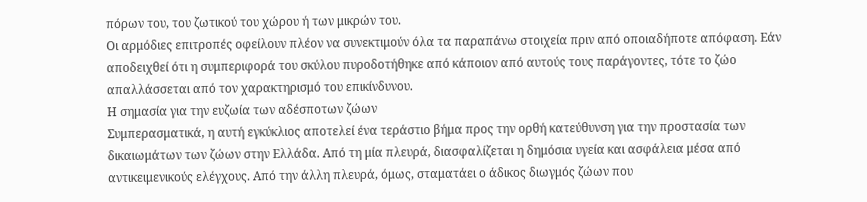πόρων του, του ζωτικού του χώρου ή των μικρών του.
Οι αρμόδιες επιτροπές οφείλουν πλέον να συνεκτιμούν όλα τα παραπάνω στοιχεία πριν από οποιαδήποτε απόφαση. Εάν αποδειχθεί ότι η συμπεριφορά του σκύλου πυροδοτήθηκε από κάποιον από αυτούς τους παράγοντες, τότε το ζώο απαλλάσσεται από τον χαρακτηρισμό του επικίνδυνου.
Η σημασία για την ευζωία των αδέσποτων ζώων
Συμπερασματικά, η αυτή εγκύκλιος αποτελεί ένα τεράστιο βήμα προς την ορθή κατεύθυνση για την προστασία των δικαιωμάτων των ζώων στην Ελλάδα. Από τη μία πλευρά, διασφαλίζεται η δημόσια υγεία και ασφάλεια μέσα από αντικειμενικούς ελέγχους. Από την άλλη πλευρά, όμως, σταματάει ο άδικος διωγμός ζώων που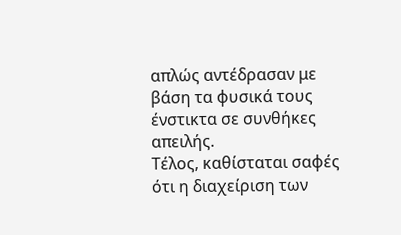απλώς αντέδρασαν με βάση τα φυσικά τους ένστικτα σε συνθήκες απειλής.
Τέλος, καθίσταται σαφές ότι η διαχείριση των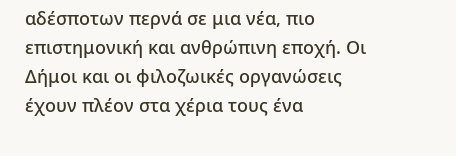αδέσποτων περνά σε μια νέα, πιο επιστημονική και ανθρώπινη εποχή. Οι Δήμοι και οι φιλοζωικές οργανώσεις έχουν πλέον στα χέρια τους ένα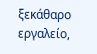ξεκάθαρο εργαλείο,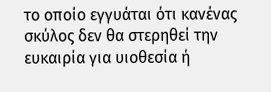το οποίο εγγυάται ότι κανένας σκύλος δεν θα στερηθεί την ευκαιρία για υιοθεσία ή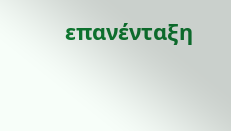επανένταξη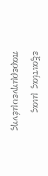εξαιτίας μιας παρερμηνευμένης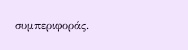συμπεριφοράς.